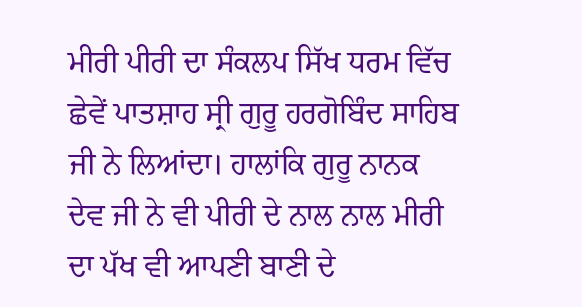ਮੀਰੀ ਪੀਰੀ ਦਾ ਸੰਕਲਪ ਸਿੱਖ ਧਰਮ ਵਿੱਚ ਛੇਵੇਂ ਪਾਤਸ਼ਾਹ ਸ੍ਰੀ ਗੁਰੂ ਹਰਗੋਬਿੰਦ ਸਾਹਿਬ ਜੀ ਨੇ ਲਿਆਂਦਾ। ਹਾਲਾਂਕਿ ਗੁਰੂ ਨਾਨਕ ਦੇਵ ਜੀ ਨੇ ਵੀ ਪੀਰੀ ਦੇ ਨਾਲ ਨਾਲ ਮੀਰੀ ਦਾ ਪੱਖ ਵੀ ਆਪਣੀ ਬਾਣੀ ਦੇ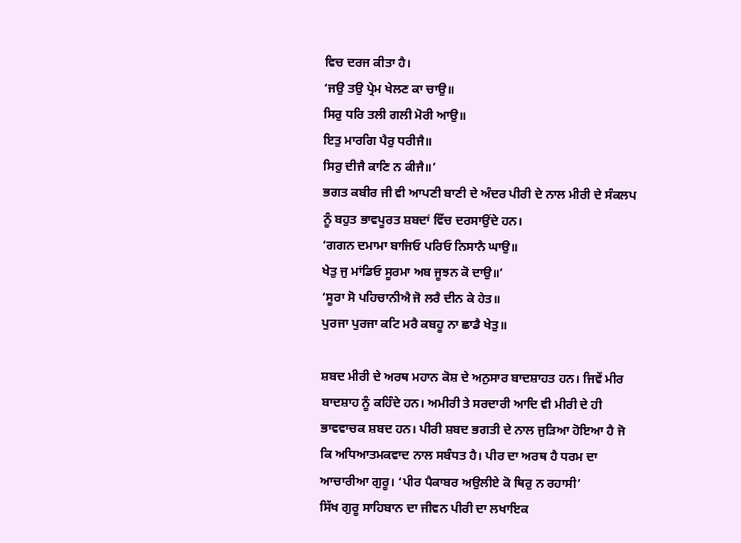ਵਿਚ ਦਰਜ ਕੀਤਾ ਹੈ।
‘ਜਉ ਤਉ ਪ੍ਰੇਮ ਖੇਲਣ ਕਾ ਚਾਉ॥
ਸਿਰੁ ਧਰਿ ਤਲੀ ਗਲੀ ਮੋਰੀ ਆਉ॥
ਇਤੁ ਮਾਰਗਿ ਪੈਰੁ ਧਰੀਜੈ॥
ਸਿਰੁ ਦੀਜੈ ਕਾਣਿ ਨ ਕੀਜੈ॥’
ਭਗਤ ਕਬੀਰ ਜੀ ਵੀ ਆਪਣੀ ਬਾਣੀ ਦੇ ਅੰਦਰ ਪੀਰੀ ਦੇ ਨਾਲ ਮੀਰੀ ਦੇ ਸੰਕਲਪ ਨੂੰ ਬਹੁਤ ਭਾਵਪੂਰਤ ਸ਼ਬਦਾਂ ਵਿੱਚ ਦਰਸਾਉਂਦੇ ਹਨ।
‘ਗਗਨ ਦਮਾਮਾ ਬਾਜਿਓ ਪਰਿਓ ਨਿਸਾਨੈ ਘਾਉ॥
ਖੇਤੁ ਜੁ ਮਾਂਡਿਓ ਸੂਰਮਾ ਅਬ ਜੂਝਨ ਕੋ ਦਾਉ॥’
‘ਸੂਰਾ ਸੋ ਪਹਿਚਾਨੀਐ ਜੋ ਲਰੈ ਦੀਨ ਕੇ ਹੇਤ॥
ਪੁਰਜਾ ਪੁਰਜਾ ਕਟਿ ਮਰੈ ਕਬਹੂ ਨਾ ਛਾਡੈ ਖੇਤੁ॥

ਸ਼ਬਦ ਮੀਰੀ ਦੇ ਅਰਥ ਮਹਾਨ ਕੋਸ਼ ਦੇ ਅਨੁਸਾਰ ਬਾਦਸ਼ਾਹਤ ਹਨ। ਜਿਵੇਂ ਮੀਰ ਬਾਦਸ਼ਾਹ ਨੂੰ ਕਹਿੰਦੇ ਹਨ। ਅਮੀਰੀ ਤੇ ਸਰਦਾਰੀ ਆਦਿ ਵੀ ਮੀਰੀ ਦੇ ਹੀ ਭਾਵਵਾਚਕ ਸ਼ਬਦ ਹਨ। ਪੀਰੀ ਸ਼ਬਦ ਭਗਤੀ ਦੇ ਨਾਲ ਜੁੜਿਆ ਹੋਇਆ ਹੈ ਜੋ ਕਿ ਅਧਿਆਤਮਕਵਾਦ ਨਾਲ ਸਬੰਧਤ ਹੈ। ਪੀਰ ਦਾ ਅਰਥ ਹੈ ਧਰਮ ਦਾ ਆਚਾਰੀਆ ਗੁਰੂ। ‘ਪੀਰ ਪੈਕਾਬਰ ਅਉਲੀਏ ਕੋ ਥਿਰੁ ਨ ਰਹਾਸੀ’
ਸਿੱਖ ਗੁਰੂ ਸਾਹਿਬਾਨ ਦਾ ਜੀਵਨ ਪੀਰੀ ਦਾ ਲਖਾਇਕ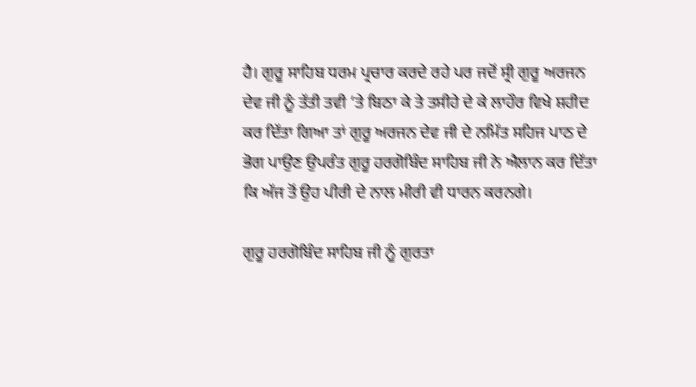ਹੈ। ਗੁਰੂ ਸਾਹਿਬ ਧਰਮ ਪ੍ਰਚਾਰ ਕਰਦੇ ਰਹੇ ਪਰ ਜਦੋਂ ਸ੍ਰੀ ਗੁਰੂ ਅਰਜਨ ਦੇਵ ਜੀ ਨੂੰ ਤੱਤੀ ਤਵੀ ‘ਤੇ ਬਿਠਾ ਕੇ ਤੇ ਤਸੀਹੇ ਦੇ ਕੇ ਲਾਹੌਰ ਵਿਖੇ ਸ਼ਹੀਦ ਕਰ ਦਿੱਤਾ ਗਿਆ ਤਾਂ ਗੁਰੂ ਅਰਜਨ ਦੇਵ ਜੀ ਦੇ ਨਮਿੱਤ ਸਹਿਜ ਪਾਠ ਦੇ ਭੋਗ ਪਾਉਣ ਉਪਰੰਤ ਗੁਰੂ ਹਰਗੋਬਿੰਦ ਸਾਹਿਬ ਜੀ ਨੇ ਐਲਾਨ ਕਰ ਦਿੱਤਾ ਕਿ ਅੱਜ ਤੋਂ ਉਹ ਪੀਰੀ ਦੇ ਨਾਲ ਮੀਰੀ ਵੀ ਧਾਰਨ ਕਰਨਗੇ।

ਗੁਰੂ ਹਰਗੋਬਿੰਦ ਸਾਹਿਬ ਜੀ ਨੂੰ ਗੁਰਤਾ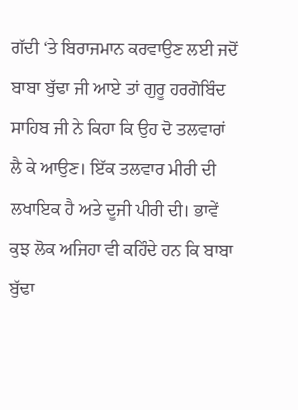ਗੱਦੀ ‘ਤੇ ਬਿਰਾਜਮਾਨ ਕਰਵਾਉਣ ਲਈ ਜਦੋਂ ਬਾਬਾ ਬੁੱਢਾ ਜੀ ਆਏ ਤਾਂ ਗੁਰੂ ਹਰਗੋਬਿੰਦ ਸਾਹਿਬ ਜੀ ਨੇ ਕਿਹਾ ਕਿ ਉਹ ਦੋ ਤਲਵਾਰਾਂ ਲੈ ਕੇ ਆਉਣ। ਇੱਕ ਤਲਵਾਰ ਮੀਰੀ ਦੀ ਲਖਾਇਕ ਹੈ ਅਤੇ ਦੂਜੀ ਪੀਰੀ ਦੀ। ਭਾਵੇਂ ਕੁਝ ਲੋਕ ਅਜਿਹਾ ਵੀ ਕਹਿੰਦੇ ਹਨ ਕਿ ਬਾਬਾ ਬੁੱਢਾ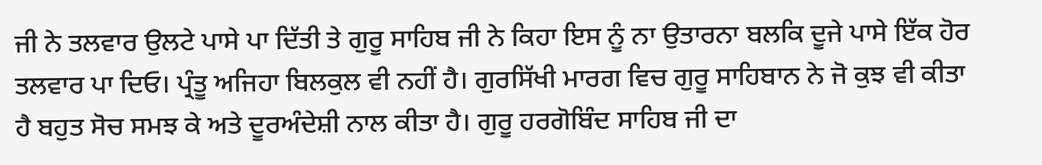ਜੀ ਨੇ ਤਲਵਾਰ ਉਲਟੇ ਪਾਸੇ ਪਾ ਦਿੱਤੀ ਤੇ ਗੁਰੂ ਸਾਹਿਬ ਜੀ ਨੇ ਕਿਹਾ ਇਸ ਨੂੰ ਨਾ ਉਤਾਰਨਾ ਬਲਕਿ ਦੂਜੇ ਪਾਸੇ ਇੱਕ ਹੋਰ ਤਲਵਾਰ ਪਾ ਦਿਓ। ਪ੍ਰੰਤੂ ਅਜਿਹਾ ਬਿਲਕੁਲ ਵੀ ਨਹੀਂ ਹੈ। ਗੁਰਸਿੱਖੀ ਮਾਰਗ ਵਿਚ ਗੁਰੂ ਸਾਹਿਬਾਨ ਨੇ ਜੋ ਕੁਝ ਵੀ ਕੀਤਾ ਹੈ ਬਹੁਤ ਸੋਚ ਸਮਝ ਕੇ ਅਤੇ ਦੂਰਅੰਦੇਸ਼ੀ ਨਾਲ ਕੀਤਾ ਹੈ। ਗੁਰੂ ਹਰਗੋਬਿੰਦ ਸਾਹਿਬ ਜੀ ਦਾ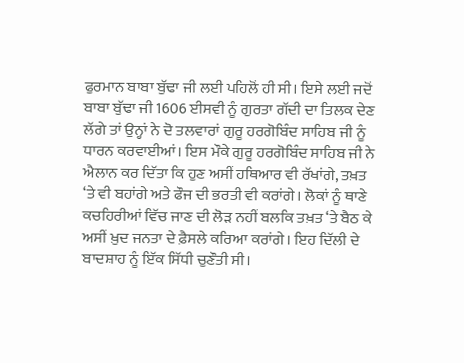ਫੁਰਮਾਨ ਬਾਬਾ ਬੁੱਢਾ ਜੀ ਲਈ ਪਹਿਲੋਂ ਹੀ ਸੀ। ਇਸੇ ਲਈ ਜਦੋਂ ਬਾਬਾ ਬੁੱਢਾ ਜੀ 1606 ਈਸਵੀ ਨੂੰ ਗੁਰਤਾ ਗੱਦੀ ਦਾ ਤਿਲਕ ਦੇਣ ਲੱਗੇ ਤਾਂ ਉਨ੍ਹਾਂ ਨੇ ਦੋ ਤਲਵਾਰਾਂ ਗੁਰੂ ਹਰਗੋਬਿੰਦ ਸਾਹਿਬ ਜੀ ਨੂੰ ਧਾਰਨ ਕਰਵਾਈਆਂ। ਇਸ ਮੌਕੇ ਗੁਰੂ ਹਰਗੋਬਿੰਦ ਸਾਹਿਬ ਜੀ ਨੇ ਐਲਾਨ ਕਰ ਦਿੱਤਾ ਕਿ ਹੁਣ ਅਸੀਂ ਹਥਿਆਰ ਵੀ ਰੱਖਾਂਗੇ, ਤਖ਼ਤ ‘ਤੇ ਵੀ ਬਹਾਂਗੇ ਅਤੇ ਫੌਜ ਦੀ ਭਰਤੀ ਵੀ ਕਰਾਂਗੇ। ਲੋਕਾਂ ਨੂੰ ਥਾਣੇ ਕਚਹਿਰੀਆਂ ਵਿੱਚ ਜਾਣ ਦੀ ਲੋੜ ਨਹੀਂ ਬਲਕਿ ਤਖ਼ਤ ‘ਤੇ ਬੈਠ ਕੇ ਅਸੀਂ ਖ਼ੁਦ ਜਨਤਾ ਦੇ ਫ਼ੈਸਲੇ ਕਰਿਆ ਕਰਾਂਗੇ। ਇਹ ਦਿੱਲੀ ਦੇ ਬਾਦਸ਼ਾਹ ਨੂੰ ਇੱਕ ਸਿੱਧੀ ਚੁਣੌਤੀ ਸੀ।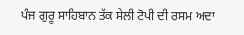ਪੰਜ ਗੁਰੂ ਸਾਹਿਬਾਨ ਤੱਕ ਸੇਲੀ ਟੋਪੀ ਦੀ ਰਸਮ ਅਦਾ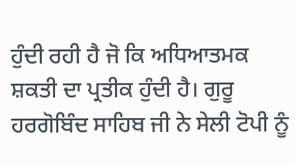ਹੁੰਦੀ ਰਹੀ ਹੈ ਜੋ ਕਿ ਅਧਿਆਤਮਕ ਸ਼ਕਤੀ ਦਾ ਪ੍ਰਤੀਕ ਹੁੰਦੀ ਹੈ। ਗੁਰੂ ਹਰਗੋਬਿੰਦ ਸਾਹਿਬ ਜੀ ਨੇ ਸੇਲੀ ਟੋਪੀ ਨੂੰ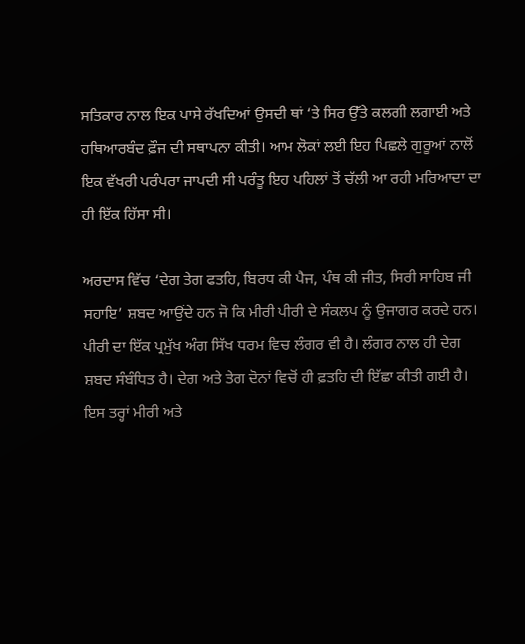ਸਤਿਕਾਰ ਨਾਲ ਇਕ ਪਾਸੇ ਰੱਖਦਿਆਂ ਉਸਦੀ ਥਾਂ ‘ਤੇ ਸਿਰ ਉੱਤੇ ਕਲਗੀ ਲਗਾਈ ਅਤੇ ਹਥਿਆਰਬੰਦ ਫ਼ੌਜ ਦੀ ਸਥਾਪਨਾ ਕੀਤੀ। ਆਮ ਲੋਕਾਂ ਲਈ ਇਹ ਪਿਛਲੇ ਗੁਰੂਆਂ ਨਾਲੋਂ ਇਕ ਵੱਖਰੀ ਪਰੰਪਰਾ ਜਾਪਦੀ ਸੀ ਪਰੰਤੂ ਇਹ ਪਹਿਲਾਂ ਤੋਂ ਚੱਲੀ ਆ ਰਹੀ ਮਰਿਆਦਾ ਦਾ ਹੀ ਇੱਕ ਹਿੱਸਾ ਸੀ।

ਅਰਦਾਸ ਵਿੱਚ ‘ਦੇਗ ਤੇਗ ਫਤਹਿ, ਬਿਰਧ ਕੀ ਪੈਜ, ਪੰਥ ਕੀ ਜੀਤ, ਸਿਰੀ ਸਾਹਿਬ ਜੀ ਸਹਾਇ’ ਸ਼ਬਦ ਆਉਂਦੇ ਹਨ ਜੋ ਕਿ ਮੀਰੀ ਪੀਰੀ ਦੇ ਸੰਕਲਪ ਨੂੰ ਉਜਾਗਰ ਕਰਦੇ ਹਨ। ਪੀਰੀ ਦਾ ਇੱਕ ਪ੍ਰਮੁੱਖ ਅੰਗ ਸਿੱਖ ਧਰਮ ਵਿਚ ਲੰਗਰ ਵੀ ਹੈ। ਲੰਗਰ ਨਾਲ ਹੀ ਦੇਗ ਸ਼ਬਦ ਸੰਬੰਧਿਤ ਹੈ। ਦੇਗ ਅਤੇ ਤੇਗ ਦੋਨਾਂ ਵਿਚੋਂ ਹੀ ਫ਼ਤਹਿ ਦੀ ਇੱਛਾ ਕੀਤੀ ਗਈ ਹੈ। ਇਸ ਤਰ੍ਹਾਂ ਮੀਰੀ ਅਤੇ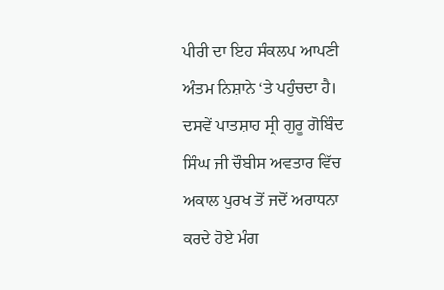ਪੀਰੀ ਦਾ ਇਹ ਸੰਕਲਪ ਆਪਣੀ ਅੰਤਮ ਨਿਸ਼ਾਨੇ ‘ਤੇ ਪਹੁੰਚਦਾ ਹੈ। ਦਸਵੇਂ ਪਾਤਸ਼ਾਹ ਸ੍ਰੀ ਗੁਰੂ ਗੋਬਿੰਦ ਸਿੰਘ ਜੀ ਚੌਬੀਸ ਅਵਤਾਰ ਵਿੱਚ ਅਕਾਲ ਪੁਰਖ ਤੋਂ ਜਦੋਂ ਅਰਾਧਨਾ ਕਰਦੇ ਹੋਏ ਮੰਗ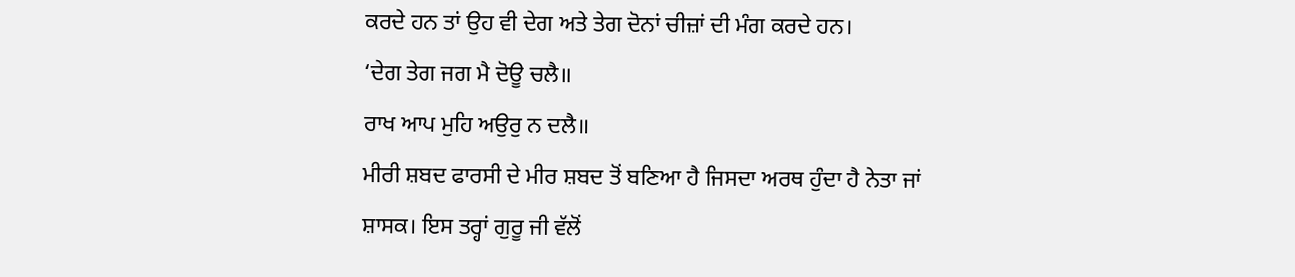ਕਰਦੇ ਹਨ ਤਾਂ ਉਹ ਵੀ ਦੇਗ ਅਤੇ ਤੇਗ ਦੋਨਾਂ ਚੀਜ਼ਾਂ ਦੀ ਮੰਗ ਕਰਦੇ ਹਨ।
‘ਦੇਗ ਤੇਗ ਜਗ ਮੈ ਦੋਊ ਚਲੈ॥
ਰਾਖ ਆਪ ਮੁਹਿ ਅਉਰੁ ਨ ਦਲੈ॥
ਮੀਰੀ ਸ਼ਬਦ ਫਾਰਸੀ ਦੇ ਮੀਰ ਸ਼ਬਦ ਤੋਂ ਬਣਿਆ ਹੈ ਜਿਸਦਾ ਅਰਥ ਹੁੰਦਾ ਹੈ ਨੇਤਾ ਜਾਂ ਸ਼ਾਸਕ। ਇਸ ਤਰ੍ਹਾਂ ਗੁਰੂ ਜੀ ਵੱਲੋਂ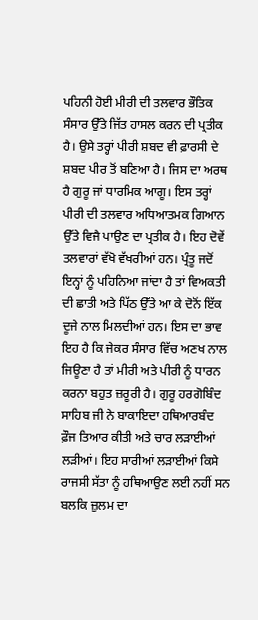ਪਹਿਨੀ ਹੋਈ ਮੀਰੀ ਦੀ ਤਲਵਾਰ ਭੌਤਿਕ ਸੰਸਾਰ ਉੱਤੇ ਜਿੱਤ ਹਾਸਲ ਕਰਨ ਦੀ ਪ੍ਰਤੀਕ ਹੈ। ਉਸੇ ਤਰ੍ਹਾਂ ਪੀਰੀ ਸ਼ਬਦ ਵੀ ਫ਼ਾਰਸੀ ਦੇ ਸ਼ਬਦ ਪੀਰ ਤੋਂ ਬਣਿਆ ਹੈ। ਜਿਸ ਦਾ ਅਰਥ ਹੈ ਗੁਰੂ ਜਾਂ ਧਾਰਮਿਕ ਆਗੂ। ਇਸ ਤਰ੍ਹਾਂ ਪੀਰੀ ਦੀ ਤਲਵਾਰ ਅਧਿਆਤਮਕ ਗਿਆਨ ਉੱਤੇ ਵਿਜੈ ਪਾਉਣ ਦਾ ਪ੍ਰਤੀਕ ਹੈ। ਇਹ ਦੋਵੇਂ ਤਲਵਾਰਾਂ ਵੱਖੋ ਵੱਖਰੀਆਂ ਹਨ। ਪ੍ਰੰਤੂ ਜਦੋਂ ਇਨ੍ਹਾਂ ਨੂੰ ਪਹਿਨਿਆ ਜਾਂਦਾ ਹੈ ਤਾਂ ਵਿਅਕਤੀ ਦੀ ਛਾਤੀ ਅਤੇ ਪਿੱਠ ਉੱਤੇ ਆ ਕੇ ਦੋਨੋਂ ਇੱਕ ਦੂਜੇ ਨਾਲ ਮਿਲਦੀਆਂ ਹਨ। ਇਸ ਦਾ ਭਾਵ ਇਹ ਹੈ ਕਿ ਜੇਕਰ ਸੰਸਾਰ ਵਿੱਚ ਅਣਖ ਨਾਲ ਜਿਊਣਾ ਹੈ ਤਾਂ ਮੀਰੀ ਅਤੇ ਪੀਰੀ ਨੂੰ ਧਾਰਨ ਕਰਨਾ ਬਹੁਤ ਜ਼ਰੂਰੀ ਹੈ। ਗੁਰੂ ਹਰਗੋਬਿੰਦ ਸਾਹਿਬ ਜੀ ਨੇ ਬਾਕਾਇਦਾ ਹਥਿਆਰਬੰਦ ਫ਼ੌਜ ਤਿਆਰ ਕੀਤੀ ਅਤੇ ਚਾਰ ਲੜਾਈਆਂ ਲੜੀਆਂ। ਇਹ ਸਾਰੀਆਂ ਲੜਾਈਆਂ ਕਿਸੇ ਰਾਜਸੀ ਸੱਤਾ ਨੂੰ ਹਥਿਆਉਣ ਲਈ ਨਹੀਂ ਸਨ ਬਲਕਿ ਜ਼ੁਲਮ ਦਾ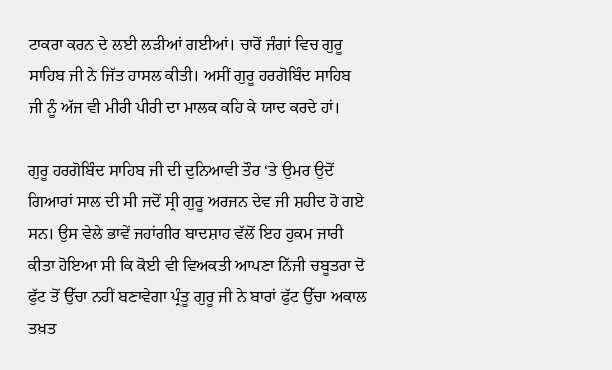ਟਾਕਰਾ ਕਰਨ ਦੇ ਲਈ ਲੜੀਆਂ ਗਈਆਂ। ਚਾਰੋਂ ਜੰਗਾਂ ਵਿਚ ਗੁਰੂ ਸਾਹਿਬ ਜੀ ਨੇ ਜਿੱਤ ਹਾਸਲ ਕੀਤੀ। ਅਸੀਂ ਗੁਰੂ ਹਰਗੋਬਿੰਦ ਸਾਹਿਬ ਜੀ ਨੂੰ ਅੱਜ ਵੀ ਮੀਰੀ ਪੀਰੀ ਦਾ ਮਾਲਕ ਕਹਿ ਕੇ ਯਾਦ ਕਰਦੇ ਹਾਂ।

ਗੁਰੂ ਹਰਗੋਬਿੰਦ ਸਾਹਿਬ ਜੀ ਦੀ ਦੁਨਿਆਵੀ ਤੌਰ ‘ਤੇ ਉਮਰ ਉਦੋਂ ਗਿਆਰਾਂ ਸਾਲ ਦੀ ਸੀ ਜਦੋਂ ਸ੍ਰੀ ਗੁਰੂ ਅਰਜਨ ਦੇਵ ਜੀ ਸ਼ਹੀਦ ਹੋ ਗਏ ਸਨ। ਉਸ ਵੇਲੇ ਭਾਵੇਂ ਜਹਾਂਗੀਰ ਬਾਦਸ਼ਾਹ ਵੱਲੋਂ ਇਹ ਹੁਕਮ ਜਾਰੀ ਕੀਤਾ ਹੋਇਆ ਸੀ ਕਿ ਕੋਈ ਵੀ ਵਿਅਕਤੀ ਆਪਣਾ ਨਿੱਜੀ ਚਬੂਤਰਾ ਦੋ ਫੁੱਟ ਤੋਂ ਉੱਚਾ ਨਹੀਂ ਬਣਾਵੇਗਾ ਪ੍ਰੰਤੂ ਗੁਰੂ ਜੀ ਨੇ ਬਾਰਾਂ ਫੁੱਟ ਉੱਚਾ ਅਕਾਲ ਤਖ਼ਤ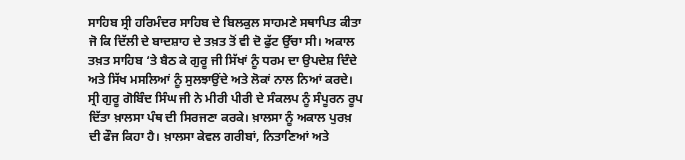ਸਾਹਿਬ ਸ੍ਰੀ ਹਰਿਮੰਦਰ ਸਾਹਿਬ ਦੇ ਬਿਲਕੁਲ ਸਾਹਮਣੇ ਸਥਾਪਿਤ ਕੀਤਾ ਜੋ ਕਿ ਦਿੱਲੀ ਦੇ ਬਾਦਸ਼ਾਹ ਦੇ ਤਖ਼ਤ ਤੋਂ ਵੀ ਦੋ ਫੁੱਟ ਉੱਚਾ ਸੀ। ਅਕਾਲ ਤਖ਼ਤ ਸਾਹਿਬ ‘ਤੇ ਬੈਠ ਕੇ ਗੁਰੂ ਜੀ ਸਿੱਖਾਂ ਨੂੰ ਧਰਮ ਦਾ ਉਪਦੇਸ਼ ਦਿੰਦੇ ਅਤੇ ਸਿੱਖ ਮਸਲਿਆਂ ਨੂੰ ਸੁਲਝਾਉਂਦੇ ਅਤੇ ਲੋਕਾਂ ਨਾਲ ਨਿਆਂ ਕਰਦੇ। ਸ੍ਰੀ ਗੁਰੂ ਗੋਬਿੰਦ ਸਿੰਘ ਜੀ ਨੇ ਮੀਰੀ ਪੀਰੀ ਦੇ ਸੰਕਲਪ ਨੂੰ ਸੰਪੂਰਨ ਰੂਪ ਦਿੱਤਾ ਖ਼ਾਲਸਾ ਪੰਥ ਦੀ ਸਿਰਜਣਾ ਕਰਕੇ। ਖ਼ਾਲਸਾ ਨੂੰ ਅਕਾਲ ਪੁਰਖ਼ ਦੀ ਫੌਜ ਕਿਹਾ ਹੈ। ਖ਼ਾਲਸਾ ਕੇਵਲ ਗਰੀਬਾਂ, ਨਿਤਾਣਿਆਂ ਅਤੇ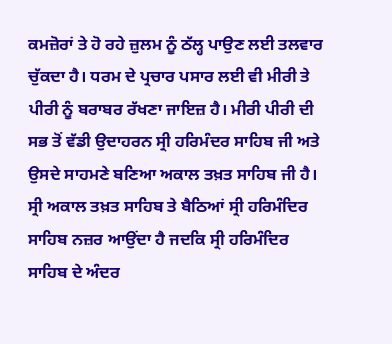ਕਮਜ਼ੋਰਾਂ ਤੇ ਹੋ ਰਹੇ ਜ਼ੁਲਮ ਨੂੰ ਠੱਲ੍ਹ ਪਾਉਣ ਲਈ ਤਲਵਾਰ ਚੁੱਕਦਾ ਹੈ। ਧਰਮ ਦੇ ਪ੍ਰਚਾਰ ਪਸਾਰ ਲਈ ਵੀ ਮੀਰੀ ਤੇ ਪੀਰੀ ਨੂੰ ਬਰਾਬਰ ਰੱਖਣਾ ਜਾਇਜ਼ ਹੈ। ਮੀਰੀ ਪੀਰੀ ਦੀ ਸਭ ਤੋਂ ਵੱਡੀ ਉਦਾਹਰਨ ਸ੍ਰੀ ਹਰਿਮੰਦਰ ਸਾਹਿਬ ਜੀ ਅਤੇ ਉਸਦੇ ਸਾਹਮਣੇ ਬਣਿਆ ਅਕਾਲ ਤਖ਼ਤ ਸਾਹਿਬ ਜੀ ਹੈ। ਸ੍ਰੀ ਅਕਾਲ ਤਖ਼ਤ ਸਾਹਿਬ ਤੇ ਬੈਠਿਆਂ ਸ੍ਰੀ ਹਰਿਮੰਦਿਰ ਸਾਹਿਬ ਨਜ਼ਰ ਆਉਂਦਾ ਹੈ ਜਦਕਿ ਸ੍ਰੀ ਹਰਿਮੰਦਿਰ ਸਾਹਿਬ ਦੇ ਅੰਦਰ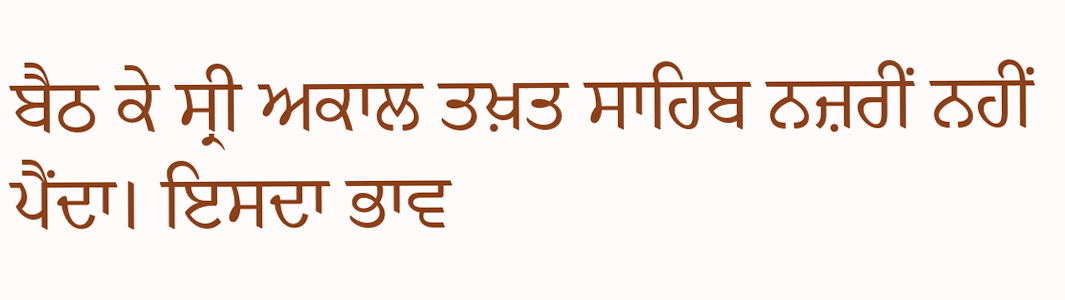ਬੈਠ ਕੇ ਸ੍ਰੀ ਅਕਾਲ ਤਖ਼ਤ ਸਾਹਿਬ ਨਜ਼ਰੀਂ ਨਹੀਂ ਪੈਂਦਾ। ਇਸਦਾ ਭਾਵ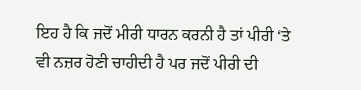ਇਹ ਹੈ ਕਿ ਜਦੋਂ ਮੀਰੀ ਧਾਰਨ ਕਰਨੀ ਹੈ ਤਾਂ ਪੀਰੀ ‘ਤੇ ਵੀ ਨਜ਼ਰ ਹੋਣੀ ਚਾਹੀਦੀ ਹੈ ਪਰ ਜਦੋਂ ਪੀਰੀ ਦੀ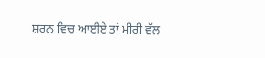ਸ਼ਰਨ ਵਿਚ ਆਈਏ ਤਾਂ ਮੀਰੀ ਵੱਲ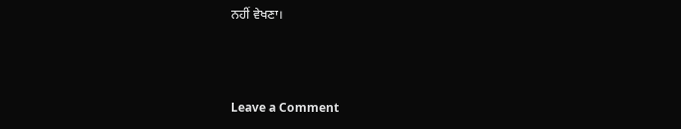ਨਹੀਂ ਵੇਖਣਾ।



Leave a Comment